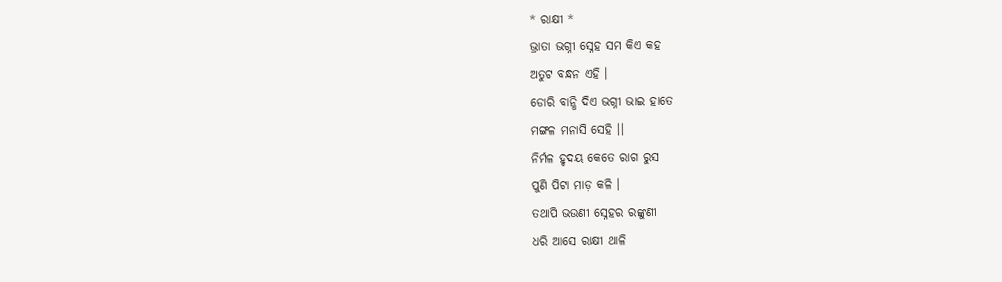* ରାକ୍ଷୀ *
ଭ୍ରାତା ଭଗ୍ନୀ ସ୍ନେହ ସମ କିଏ କହ
ଅତୁଟ ବନ୍ଧନ ଏହି ।
ଡୋରି ବାନ୍ଧି ଦିଏ ଭଗ୍ନୀ ଭାଇ ହାତେ
ମଙ୍ଗଳ ମନାସି ସେହି ।।
ନିର୍ମଳ ହୃଦୟ କେତେ ରାଗ ରୁସ
ପୁଣି ପିଟା ମାଡ଼ କଳି ।
ତଥାପି ଭଉଣୀ ସ୍ନେହର ରଙ୍କୁଣୀ
ଧରି ଆସେ ରାକ୍ଷୀ ଥାଳି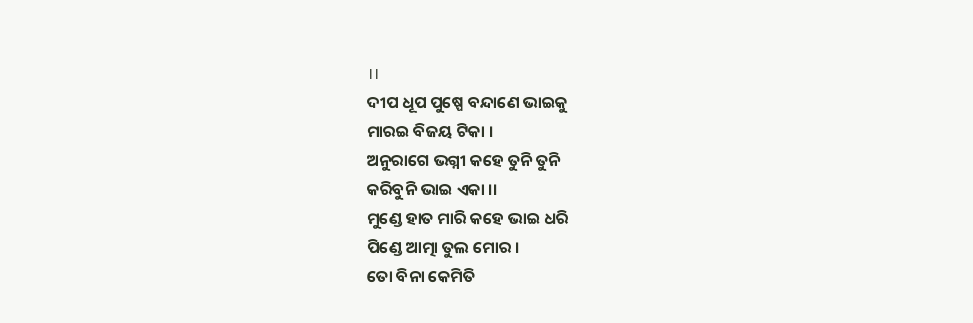।।
ଦୀପ ଧୂପ ପୁଷ୍ପେ ବନ୍ଦାଣେ ଭାଇକୁ
ମାରଇ ବିଜୟ ଟିକା ।
ଅନୁରାଗେ ଭଗ୍ନୀ କହେ ତୁନି ତୁନି
କରିବୁନି ଭାଇ ଏକା ।।
ମୁଣ୍ଡେ ହାତ ମାରି କହେ ଭାଇ ଧରି
ପିଣ୍ଡେ ଆତ୍ମା ତୁଲ ମୋର ।
ତୋ ବିନା କେମିତି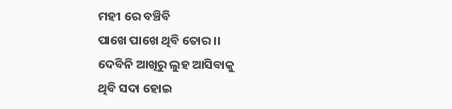ମହୀ ରେ ବଞ୍ଚିବି
ପାଖେ ପାଖେ ଥିବି ତୋର ।।
ଦେବିନି ଆଖିରୁ ଲୁହ ଆସିବାକୁ
ଥିବି ସଦା ହୋଇ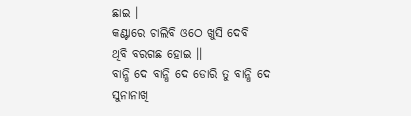ଛାଇ ।
କଣ୍ଟାରେ ଚାଲିବି ଓଠେ ଖୁସି ଦେବି
ଥିବି ବରଗଛ ହୋଇ ।।
ବାନ୍ଧି ଦେ ବାନ୍ଧି ଦେ ଡୋରି ତୁ ବାନ୍ଧି ଦେ
ସୁନାନାଖି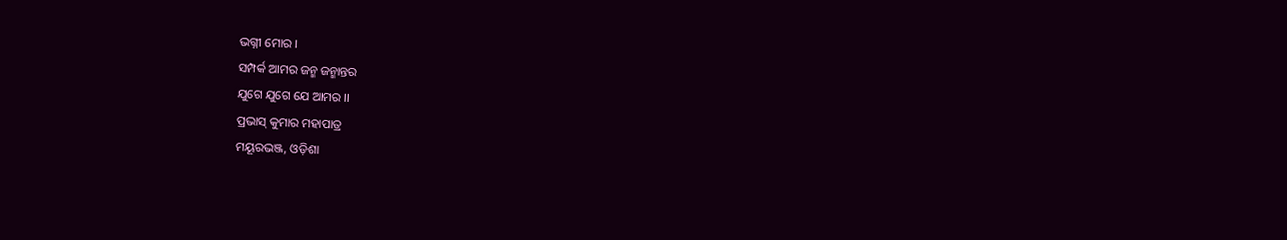ଭଗ୍ନୀ ମୋର ।
ସମ୍ପର୍କ ଆମର ଜନ୍ମ ଜନ୍ମାନ୍ତର
ଯୁଗେ ଯୁଗେ ଯେ ଆମର ।।
ପ୍ରଭାସ୍ କୁମାର ମହାପାତ୍ର
ମୟୂରଭଞ୍ଜ, ଓଡ଼ିଶା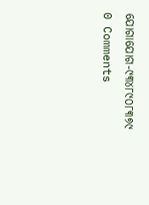ଯୋଗାଯୋଗ-୯୩୪୮୯୦୮୩୭୯
0 Comments